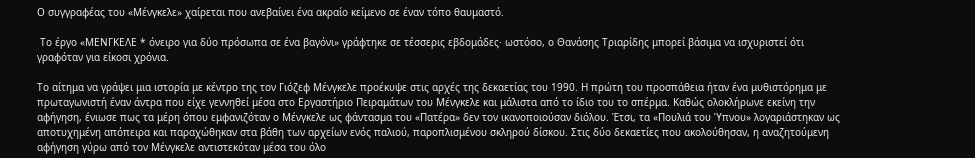Ο συγγραφέας του «Μένγκελε» χαίρεται που ανεβαίνει ένα ακραίο κείμενο σε έναν τόπο θαυμαστό.

 Το έργο «ΜΕΝΓΚΕΛΕ * όνειρο για δύο πρόσωπα σε ένα βαγόνι» γράφτηκε σε τέσσερις εβδομάδες· ωστόσο, ο Θανάσης Τριαρίδης μπορεί βάσιμα να ισχυριστεί ότι γραφόταν για είκοσι χρόνια.

Το αίτημα να γράψει μια ιστορία με κέντρο της τον Γιόζεφ Μένγκελε προέκυψε στις αρχές της δεκαετίας του 1990. Η πρώτη του προσπάθεια ήταν ένα μυθιστόρημα με πρωταγωνιστή έναν άντρα που είχε γεννηθεί μέσα στο Εργαστήριο Πειραμάτων του Μένγκελε και μάλιστα από το ίδιο του το σπέρμα. Καθώς ολοκλήρωνε εκείνη την αφήγηση, ένιωσε πως τα μέρη όπου εμφανιζόταν ο Μένγκελε ως φάντασμα του «Πατέρα» δεν τον ικανοποιούσαν διόλου. Έτσι, τα «Πουλιά του Ύπνου» λογαριάστηκαν ως αποτυχημένη απόπειρα και παραχώθηκαν στα βάθη των αρχείων ενός παλιού, παροπλισμένου σκληρού δίσκου. Στις δύο δεκαετίες που ακολούθησαν, η αναζητούμενη αφήγηση γύρω από τον Μένγκελε αντιστεκόταν μέσα του όλο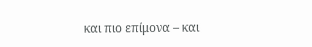και πιο επίμονα – και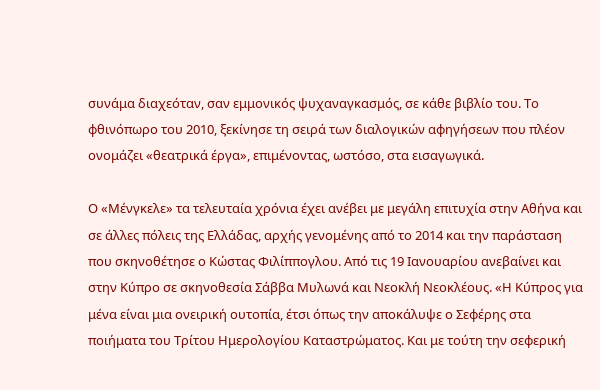συνάμα διαχεόταν, σαν εμμονικός ψυχαναγκασμός, σε κάθε βιβλίο του. Το φθινόπωρο του 2010, ξεκίνησε τη σειρά των διαλογικών αφηγήσεων που πλέον ονομάζει «θεατρικά έργα», επιμένοντας, ωστόσο, στα εισαγωγικά.

Ο «Μένγκελε» τα τελευταία χρόνια έχει ανέβει με μεγάλη επιτυχία στην Αθήνα και σε άλλες πόλεις της Ελλάδας, αρχής γενομένης από το 2014 και την παράσταση που σκηνοθέτησε ο Κώστας Φιλίππογλου. Από τις 19 Ιανουαρίου ανεβαίνει και στην Κύπρο σε σκηνοθεσία Σάββα Μυλωνά και Νεοκλή Νεοκλέους. «Η Κύπρος για μένα είναι μια ονειρική ουτοπία, έτσι όπως την αποκάλυψε ο Σεφέρης στα ποιήματα του Τρίτου Ημερολογίου Καταστρώματος. Και με τούτη την σεφερική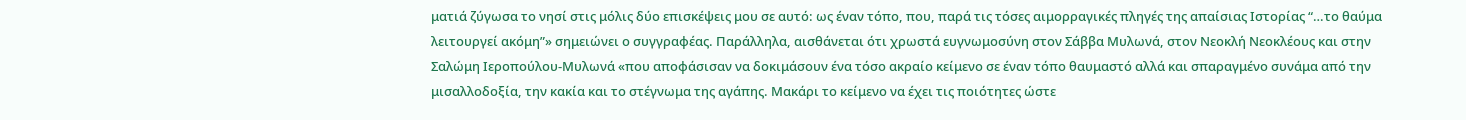ματιά ζύγωσα το νησί στις μόλις δύο επισκέψεις μου σε αυτό: ως έναν τόπο, που, παρά τις τόσες αιμορραγικές πληγές της απαίσιας Ιστορίας “…το θαύμα λειτουργεί ακόμη”» σημειώνει ο συγγραφέας. Παράλληλα, αισθάνεται ότι χρωστά ευγνωμοσύνη στον Σάββα Μυλωνά, στον Νεοκλή Νεοκλέους και στην Σαλώμη Ιεροπούλου-Μυλωνά «που αποφάσισαν να δοκιμάσουν ένα τόσο ακραίο κείμενο σε έναν τόπο θαυμαστό αλλά και σπαραγμένο συνάμα από την μισαλλοδοξία, την κακία και το στέγνωμα της αγάπης. Μακάρι το κείμενο να έχει τις ποιότητες ώστε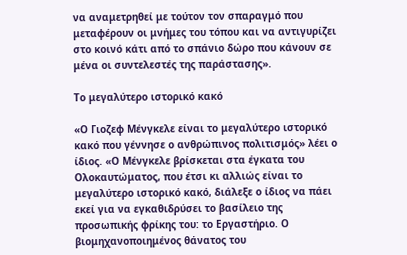να αναμετρηθεί με τούτον τον σπαραγμό που μεταφέρουν οι μνήμες του τόπου και να αντιγυρίζει στο κοινό κάτι από το σπάνιο δώρο που κάνουν σε μένα οι συντελεστές της παράστασης».

Το μεγαλύτερο ιστορικό κακό

«Ο Γιοζεφ Μένγκελε είναι το μεγαλύτερο ιστορικό κακό που γέννησε ο ανθρώπινος πολιτισμός» λέει ο ίδιος. «Ο Μένγκελε βρίσκεται στα έγκατα του Ολοκαυτώματος, που έτσι κι αλλιώς είναι το μεγαλύτερο ιστορικό κακό, διάλεξε ο ίδιος να πάει εκεί για να εγκαθιδρύσει το βασίλειο της προσωπικής φρίκης του: το Εργαστήριο. Ο βιομηχανοποιημένος θάνατος του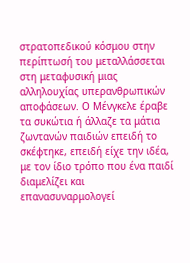στρατοπεδικού κόσμου στην περίπτωσή του μεταλλάσσεται στη μεταφυσική μιας αλληλουχίας υπερανθρωπικών αποφάσεων. Ο Μένγκελε έραβε τα συκώτια ή άλλαζε τα μάτια ζωντανών παιδιών επειδή το σκέφτηκε, επειδή είχε την ιδέα, με τον ίδιο τρόπο που ένα παιδί διαμελίζει και επανασυναρμολογεί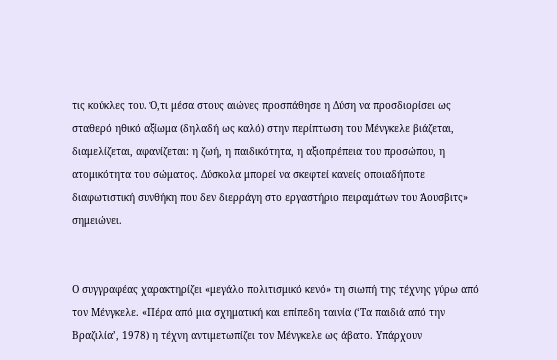τις κούκλες του. Ό,τι μέσα στους αιώνες προσπάθησε η Δύση να προσδιορίσει ως σταθερό ηθικό αξίωμα (δηλαδή ως καλό) στην περίπτωση του Μένγκελε βιάζεται, διαμελίζεται, αφανίζεται: η ζωή, η παιδικότητα, η αξιοπρέπεια του προσώπου, η ατομικότητα του σώματος. Δύσκολα μπορεί να σκεφτεί κανείς οποιαδήποτε διαφωτιστική συνθήκη που δεν διερράγη στο εργαστήριο πειραμάτων του Άουσβιτς» σημειώνει.


Ο συγγραφέας χαρακτηρίζει «μεγάλο πολιτισμικό κενό» τη σιωπή της τέχνης γύρω από τον Μένγκελε. «Πέρα από μια σχηματική και επίπεδη ταινία (‘Τα παιδιά από την Βραζιλία’, 1978) η τέχνη αντιμετωπίζει τον Μένγκελε ως άβατο. Υπάρχουν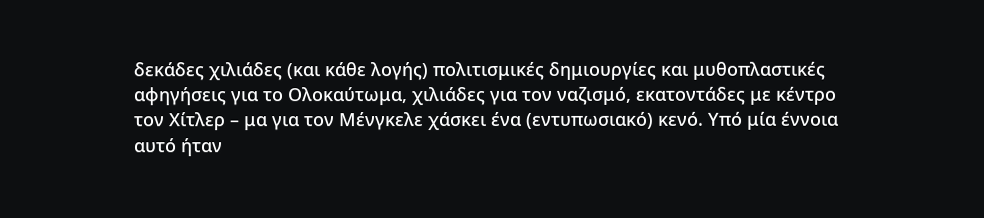δεκάδες χιλιάδες (και κάθε λογής) πολιτισμικές δημιουργίες και μυθοπλαστικές αφηγήσεις για το Ολοκαύτωμα, χιλιάδες για τον ναζισμό, εκατοντάδες με κέντρο τον Χίτλερ – μα για τον Μένγκελε χάσκει ένα (εντυπωσιακό) κενό. Υπό μία έννοια αυτό ήταν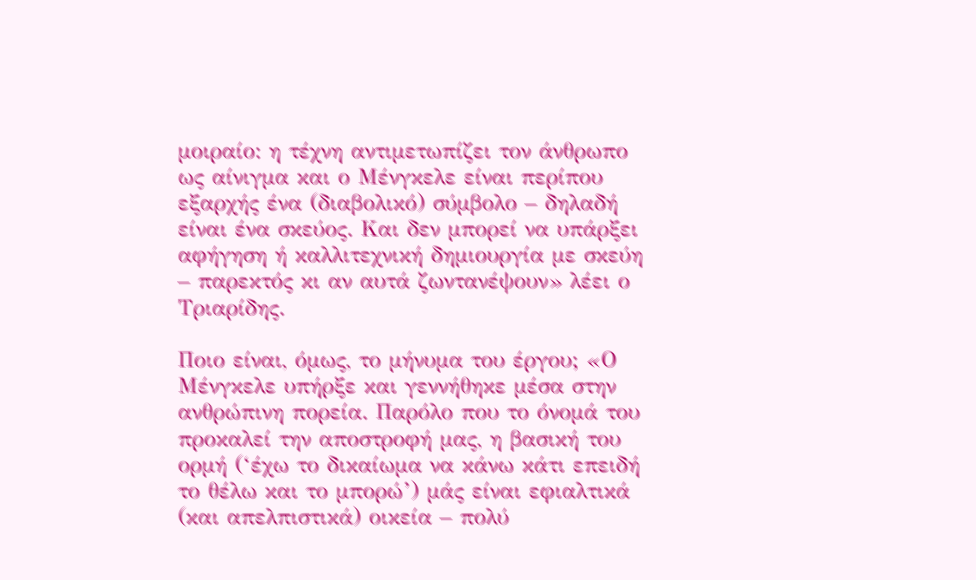μοιραίο: η τέχνη αντιμετωπίζει τον άνθρωπο ως αίνιγμα και ο Μένγκελε είναι περίπου εξαρχής ένα (διαβολικό) σύμβολο – δηλαδή είναι ένα σκεύος. Και δεν μπορεί να υπάρξει αφήγηση ή καλλιτεχνική δημιουργία με σκεύη – παρεκτός κι αν αυτά ζωντανέψουν» λέει ο Τριαρίδης.

Ποιο είναι, όμως, το μήνυμα του έργου; «Ο Μένγκελε υπήρξε και γεννήθηκε μέσα στην ανθρώπινη πορεία. Παρόλο που το όνομά του προκαλεί την αποστροφή μας, η βασική του ορμή (‘έχω το δικαίωμα να κάνω κάτι επειδή το θέλω και το μπορώ’) μάς είναι εφιαλτικά (και απελπιστικά) οικεία – πολύ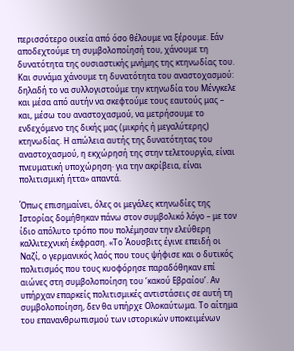περισσότερο οικεία από όσο θέλουμε να ξέρουμε. Εάν αποδεχτούμε τη συμβολοποίησή του, χάνουμε τη δυνατότητα της ουσιαστικής μνήμης της κτηνωδίας του. Και συνάμα χάνουμε τη δυνατότητα του αναστοχασμού: δηλαδή το να συλλογιστούμε την κτηνωδία του Μένγκελε και μέσα από αυτήν να σκεφτούμε τους εαυτούς μας – και, μέσω του αναστοχασμού, να μετρήσουμε το ενδεχόμενο της δικής μας (μικρής ή μεγαλύτερης) κτηνωδίας. Η απώλεια αυτής της δυνατότητας του αναστοχασμού, η εκχώρησή της στην τελετουργία, είναι πνευματική υποχώρηση· για την ακρίβεια, είναι πολιτισμική ήττα» απαντά.

Όπως επισημαίνει, όλες οι μεγάλες κτηνωδίες της Ιστορίας δομήθηκαν πάνω στον συμβολικό λόγο – με τον ίδιο απόλυτο τρόπο που πολέμησαν την ελεύθερη καλλιτεχνική έκφραση. «Το Άουσβιτς έγινε επειδή οι Ναζί, ο γερμανικός λαός που τους ψήφισε και ο δυτικός πολιτισμός που τους κυοφόρησε παραδόθηκαν επί αιώνες στη συμβολοποίηση του ‘κακού Εβραίου’. Αν υπήρχαν επαρκείς πολιτισμικές αντιστάσεις σε αυτή τη συμβολοποίηση, δεν θα υπήρχε Ολοκαύτωμα. Το αίτημα του επανανθρωπισμού των ιστορικών υποκειμένων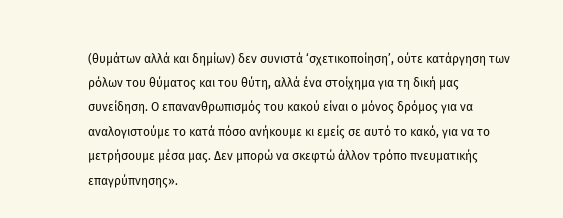(θυμάτων αλλά και δημίων) δεν συνιστά ‘σχετικοποίηση’, ούτε κατάργηση των ρόλων του θύματος και του θύτη, αλλά ένα στοίχημα για τη δική μας συνείδηση. Ο επανανθρωπισμός του κακού είναι ο μόνος δρόμος για να αναλογιστούμε το κατά πόσο ανήκουμε κι εμείς σε αυτό το κακό, για να το μετρήσουμε μέσα μας. Δεν μπορώ να σκεφτώ άλλον τρόπο πνευματικής επαγρύπνησης».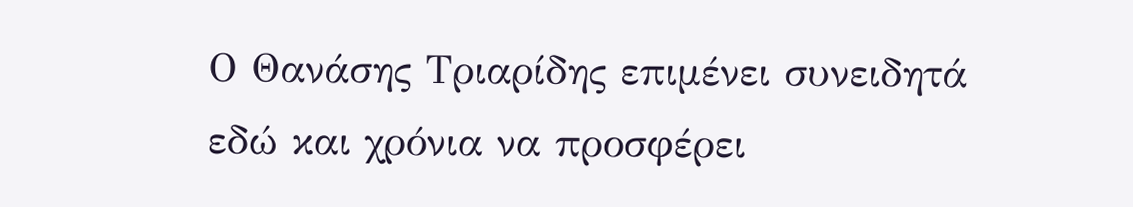Ο Θανάσης Τριαρίδης επιμένει συνειδητά εδώ και χρόνια να προσφέρει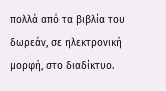πολλά από τα βιβλία του δωρεάν, σε ηλεκτρονική μορφή, στο διαδίκτυο.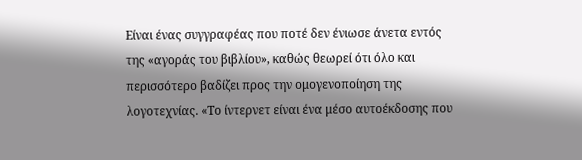Είναι ένας συγγραφέας που ποτέ δεν ένιωσε άνετα εντός της «αγοράς του βιβλίου», καθώς θεωρεί ότι όλο και περισσότερο βαδίζει προς την ομογενοποίηση της λογοτεχνίας. «Το ίντερνετ είναι ένα μέσο αυτοέκδοσης που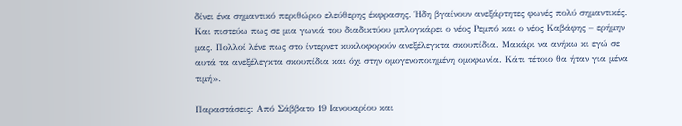δίνει ένα σημαντικό περιθώριο ελεύθερης έκφρασης. Ήδη βγαίνουν ανεξάρτητες φωνές πολύ σημαντικές. Και πιστεύω πως σε μια γωνιά του διαδικτύου μπλογκάρει ο νέος Ρεμπό και ο νέος Καβάφης – ερήμην μας. Πολλοί λένε πως στο ίντερνετ κυκλοφορούν ανεξέλεγκτα σκουπίδια. Μακάρι να ανήκω κι εγώ σε αυτά τα ανεξέλεγκτα σκουπίδια και όχι στην ομογενοποιημένη ομοφωνία. Κάτι τέτοιο θα ήταν για μένα τιμή».

Παραστάσεις: Από Σάββατο 19 Ιανουαρίου και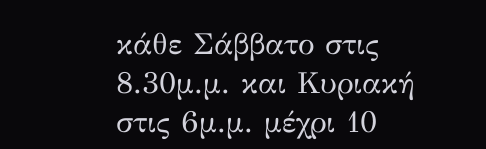κάθε Σάββατο στις 8.30μ.μ. και Κυριακή στις 6μ.μ. μέχρι 10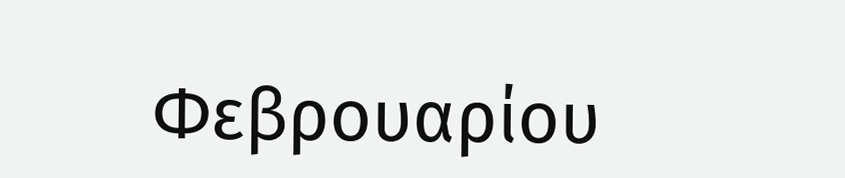Φεβρουαρίου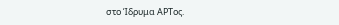στο Ίδρυμα ΑΡΤος.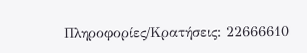Πληροφορίες/Κρατήσεις: 22666610